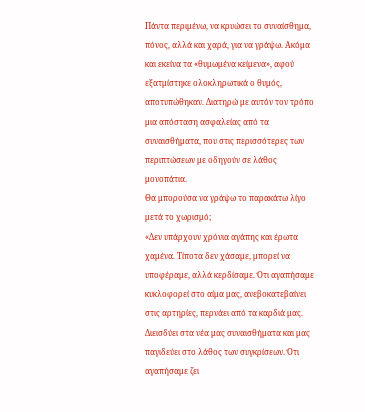Πάντα περιμένω, να κρυώσει το συναίσθημα, πόνος, αλλά και χαρά, για να γράψω. Ακόμα και εκείνα τα «θυμωμένα κείμενα», αφού εξατμίστηκε ολοκληρωτικά ο θυμός, αποτυπώθηκαν. Διατηρώ με αυτόν τον τρόπο μια απόσταση ασφαλείας από τα συναισθήματα, που στις περισσότερες των περιπτώσεων με οδηγούν σε λάθος μονοπάτια.
Θα μπορούσα να γράψω το παρακάτω λίγο μετά το χωρισμό;
«Δεν υπάρχουν χρόνια αγάπης και έρωτα χαμένα. Τίποτα δεν χάσαμε, μπορεί να υποφέραμε, αλλά κερδίσαμε. Ότι αγαπήσαμε κυκλοφορεί στο αίμα μας, ανεβοκατεβαίνει στις αρτηρίες, περνάει από τα καρδιά μας. Διεισδύει στα νέα μας συναισθήματα και μας παγιδεύει στο λάθος των συγκρίσεων. Ότι αγαπήσαμε ζει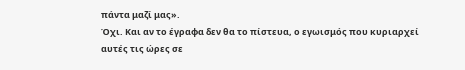πάντα μαζί μας».
Όχι. Και αν το έγραφα δεν θα το πίστευα, ο εγωισμός που κυριαρχεί αυτές τις ώρες σε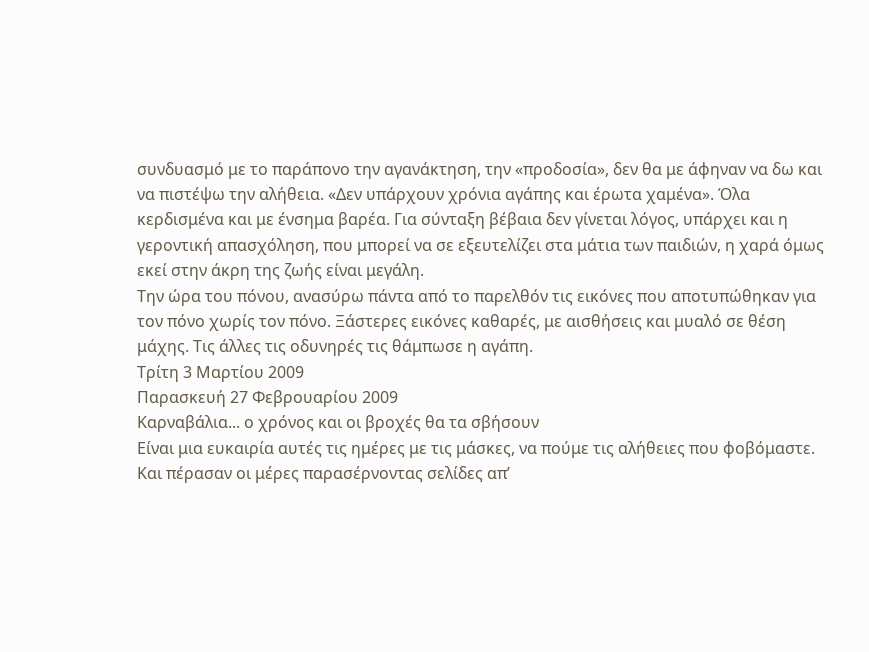συνδυασμό με το παράπονο την αγανάκτηση, την «προδοσία», δεν θα με άφηναν να δω και να πιστέψω την αλήθεια. «Δεν υπάρχουν χρόνια αγάπης και έρωτα χαμένα». Όλα κερδισμένα και με ένσημα βαρέα. Για σύνταξη βέβαια δεν γίνεται λόγος, υπάρχει και η γεροντική απασχόληση, που μπορεί να σε εξευτελίζει στα μάτια των παιδιών, η χαρά όμως εκεί στην άκρη της ζωής είναι μεγάλη.
Την ώρα του πόνου, ανασύρω πάντα από το παρελθόν τις εικόνες που αποτυπώθηκαν για τον πόνο χωρίς τον πόνο. Ξάστερες εικόνες καθαρές, με αισθήσεις και μυαλό σε θέση μάχης. Τις άλλες τις οδυνηρές τις θάμπωσε η αγάπη.
Τρίτη 3 Μαρτίου 2009
Παρασκευή 27 Φεβρουαρίου 2009
Καρναβάλια... ο χρόνος και οι βροχές θα τα σβήσουν
Είναι μια ευκαιρία αυτές τις ημέρες με τις μάσκες, να πούμε τις αλήθειες που φοβόμαστε. Και πέρασαν οι μέρες παρασέρνοντας σελίδες απ’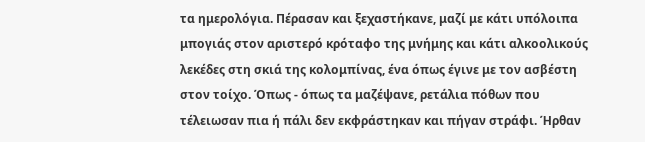τα ημερολόγια. Πέρασαν και ξεχαστήκανε, μαζί με κάτι υπόλοιπα μπογιάς στον αριστερό κρόταφο της μνήμης και κάτι αλκοολικούς λεκέδες στη σκιά της κολομπίνας, ένα όπως έγινε με τον ασβέστη στον τοίχο. Όπως - όπως τα μαζέψανε, ρετάλια πόθων που τέλειωσαν πια ή πάλι δεν εκφράστηκαν και πήγαν στράφι. Ήρθαν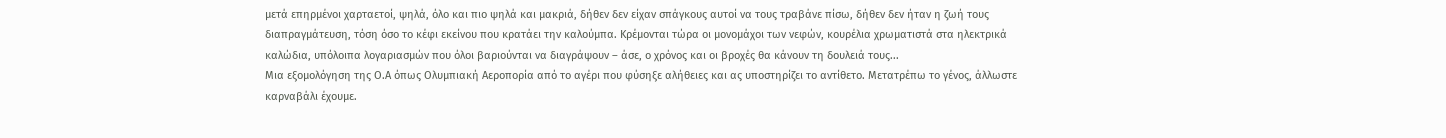μετά επηρμένοι χαρταετοί, ψηλά, όλο και πιο ψηλά και μακριά, δήθεν δεν είχαν σπάγκους αυτοί να τους τραβάνε πίσω, δήθεν δεν ήταν η ζωή τους διαπραγμάτευση, τόση όσο το κέφι εκείνου που κρατάει την καλούμπα. Κρέμονται τώρα οι μονομάχοι των νεφών, κουρέλια χρωματιστά στα ηλεκτρικά καλώδια, υπόλοιπα λογαριασμών που όλοι βαριούνται να διαγράψουν – άσε, ο χρόνος και οι βροχές θα κάνουν τη δουλειά τους...
Μια εξομολόγηση της Ο.Α όπως Ολυμπιακή Αεροπορία από το αγέρι που φύσηξε αλήθειες και ας υποστηρίζει το αντίθετο. Μετατρέπω το γένος, άλλωστε καρναβάλι έχουμε.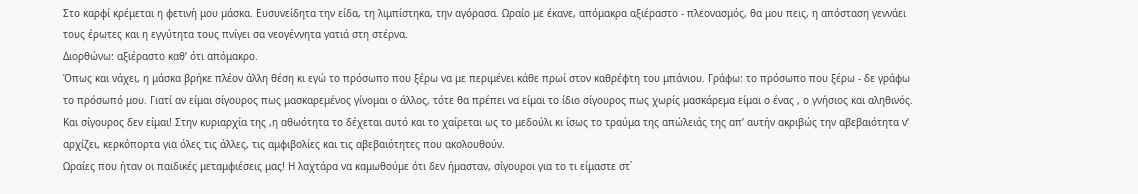Στο καρφί κρέμεται η φετινή μου μάσκα. Ευσυνείδητα την είδα, τη λιμπίστηκα, την αγόρασα. Ωραίο με έκανε, απόμακρα αξιέραστο - πλεονασμός, θα μου πεις, η απόσταση γεννάει τους έρωτες και η εγγύτητα τους πνίγει σα νεογέννητα γατιά στη στέρνα.
Διορθώνω: αξιέραστο καθ’ ότι απόμακρο.
Όπως και νάχει, η μάσκα βρήκε πλέον άλλη θέση κι εγώ το πρόσωπο που ξέρω να με περιμένει κάθε πρωί στον καθρέφτη του μπάνιου. Γράφω: το πρόσωπο που ξέρω - δε γράφω το πρόσωπό μου. Γιατί αν είμαι σίγουρος πως μασκαρεμένος γίνομαι ο άλλος, τότε θα πρέπει να είμαι το ίδιο σίγουρος πως χωρίς μασκάρεμα είμαι ο ένας , ο γνήσιος και αληθινός. Και σίγουρος δεν είμαι! Στην κυριαρχία της ,η αθωότητα το δέχεται αυτό και το χαίρεται ως το μεδούλι κι ίσως το τραύμα της απώλειάς της απ’ αυτήν ακριβώς την αβεβαιότητα ν’ αρχίζει, κερκόπορτα για όλες τις άλλες, τις αμφιβολίες και τις αβεβαιότητες που ακολουθούν.
Ωραίες που ήταν οι παιδικές μεταμφιέσεις μας! Η λαχτάρα να καμωθούμε ότι δεν ήμασταν, σίγουροι για το τι είμαστε στ΄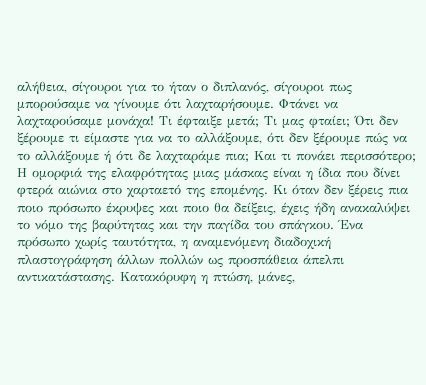αλήθεια, σίγουροι για το ήταν ο διπλανός, σίγουροι πως μπορούσαμε να γίνουμε ότι λαχταρήσουμε. Φτάνει να λαχταρούσαμε μονάχα! Τι έφταιξε μετά; Τι μας φταίει; Ότι δεν ξέρουμε τι είμαστε για να το αλλάξουμε, ότι δεν ξέρουμε πώς να το αλλάξουμε ή ότι δε λαχταράμε πια; Και τι πονάει περισσότερο; Η ομορφιά της ελαφρότητας μιας μάσκας είναι η ίδια που δίνει φτερά αιώνια στο χαρταετό της επομένης. Κι όταν δεν ξέρεις πια ποιο πρόσωπο έκρυψες και ποιο θα δείξεις, έχεις ήδη ανακαλύψει το νόμο της βαρύτητας και την παγίδα του σπάγκου. Ένα πρόσωπο χωρίς ταυτότητα, η αναμενόμενη διαδοχική πλαστογράφηση άλλων πολλών ως προσπάθεια άπελπι αντικατάστασης. Κατακόρυφη η πτώση, μάνες,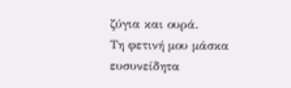ζύγια και ουρά.
Τη φετινή μου μάσκα ευσυνείδητα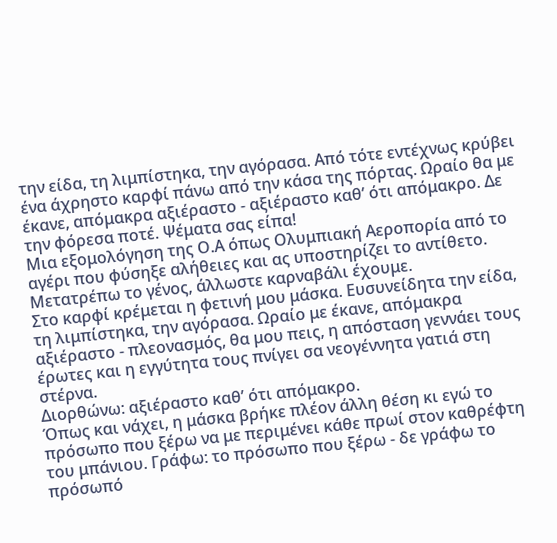την είδα, τη λιμπίστηκα, την αγόρασα. Από τότε εντέχνως κρύβει ένα άχρηστο καρφί πάνω από την κάσα της πόρτας. Ωραίο θα με έκανε, απόμακρα αξιέραστο - αξιέραστο καθ’ ότι απόμακρο. Δε την φόρεσα ποτέ. Ψέματα σας είπα!
Μια εξομολόγηση της Ο.Α όπως Ολυμπιακή Αεροπορία από το αγέρι που φύσηξε αλήθειες και ας υποστηρίζει το αντίθετο. Μετατρέπω το γένος, άλλωστε καρναβάλι έχουμε.
Στο καρφί κρέμεται η φετινή μου μάσκα. Ευσυνείδητα την είδα, τη λιμπίστηκα, την αγόρασα. Ωραίο με έκανε, απόμακρα αξιέραστο - πλεονασμός, θα μου πεις, η απόσταση γεννάει τους έρωτες και η εγγύτητα τους πνίγει σα νεογέννητα γατιά στη στέρνα.
Διορθώνω: αξιέραστο καθ’ ότι απόμακρο.
Όπως και νάχει, η μάσκα βρήκε πλέον άλλη θέση κι εγώ το πρόσωπο που ξέρω να με περιμένει κάθε πρωί στον καθρέφτη του μπάνιου. Γράφω: το πρόσωπο που ξέρω - δε γράφω το πρόσωπό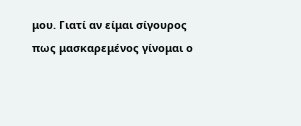μου. Γιατί αν είμαι σίγουρος πως μασκαρεμένος γίνομαι ο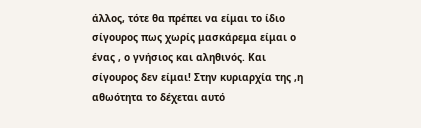άλλος, τότε θα πρέπει να είμαι το ίδιο σίγουρος πως χωρίς μασκάρεμα είμαι ο ένας , ο γνήσιος και αληθινός. Και σίγουρος δεν είμαι! Στην κυριαρχία της ,η αθωότητα το δέχεται αυτό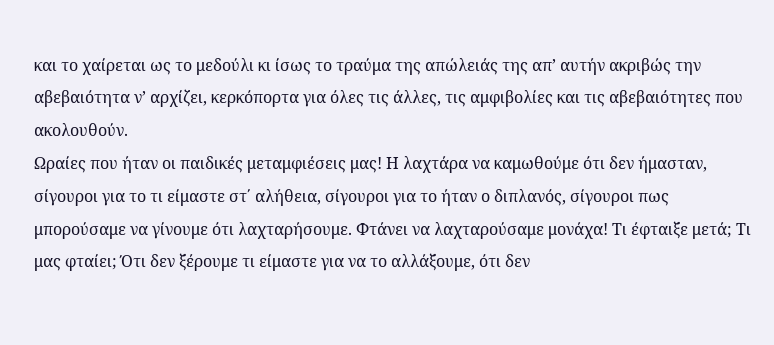και το χαίρεται ως το μεδούλι κι ίσως το τραύμα της απώλειάς της απ’ αυτήν ακριβώς την αβεβαιότητα ν’ αρχίζει, κερκόπορτα για όλες τις άλλες, τις αμφιβολίες και τις αβεβαιότητες που ακολουθούν.
Ωραίες που ήταν οι παιδικές μεταμφιέσεις μας! Η λαχτάρα να καμωθούμε ότι δεν ήμασταν, σίγουροι για το τι είμαστε στ΄ αλήθεια, σίγουροι για το ήταν ο διπλανός, σίγουροι πως μπορούσαμε να γίνουμε ότι λαχταρήσουμε. Φτάνει να λαχταρούσαμε μονάχα! Τι έφταιξε μετά; Τι μας φταίει; Ότι δεν ξέρουμε τι είμαστε για να το αλλάξουμε, ότι δεν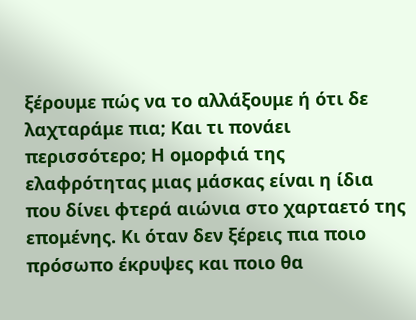ξέρουμε πώς να το αλλάξουμε ή ότι δε λαχταράμε πια; Και τι πονάει περισσότερο; Η ομορφιά της ελαφρότητας μιας μάσκας είναι η ίδια που δίνει φτερά αιώνια στο χαρταετό της επομένης. Κι όταν δεν ξέρεις πια ποιο πρόσωπο έκρυψες και ποιο θα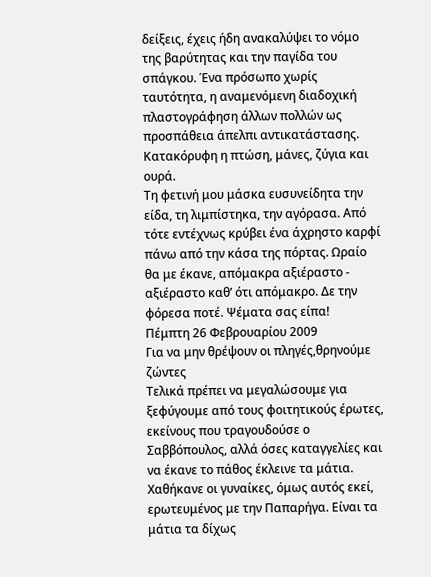δείξεις, έχεις ήδη ανακαλύψει το νόμο της βαρύτητας και την παγίδα του σπάγκου. Ένα πρόσωπο χωρίς ταυτότητα, η αναμενόμενη διαδοχική πλαστογράφηση άλλων πολλών ως προσπάθεια άπελπι αντικατάστασης. Κατακόρυφη η πτώση, μάνες, ζύγια και ουρά.
Τη φετινή μου μάσκα ευσυνείδητα την είδα, τη λιμπίστηκα, την αγόρασα. Από τότε εντέχνως κρύβει ένα άχρηστο καρφί πάνω από την κάσα της πόρτας. Ωραίο θα με έκανε, απόμακρα αξιέραστο - αξιέραστο καθ’ ότι απόμακρο. Δε την φόρεσα ποτέ. Ψέματα σας είπα!
Πέμπτη 26 Φεβρουαρίου 2009
Για να μην θρέψουν οι πληγές,θρηνούμε ζώντες
Τελικά πρέπει να μεγαλώσουμε για ξεφύγουμε από τους φοιτητικούς έρωτες, εκείνους που τραγουδούσε ο Σαββόπουλος, αλλά όσες καταγγελίες και να έκανε το πάθος έκλεινε τα μάτια. Χαθήκανε οι γυναίκες, όμως αυτός εκεί, ερωτευμένος με την Παπαρήγα. Είναι τα μάτια τα δίχως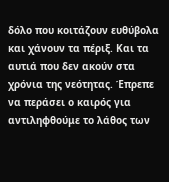δόλο που κοιτάζουν ευθύβολα και χάνουν τα πέριξ. Και τα αυτιά που δεν ακούν στα χρόνια της νεότητας. Έπρεπε να περάσει ο καιρός για αντιληφθούμε το λάθος των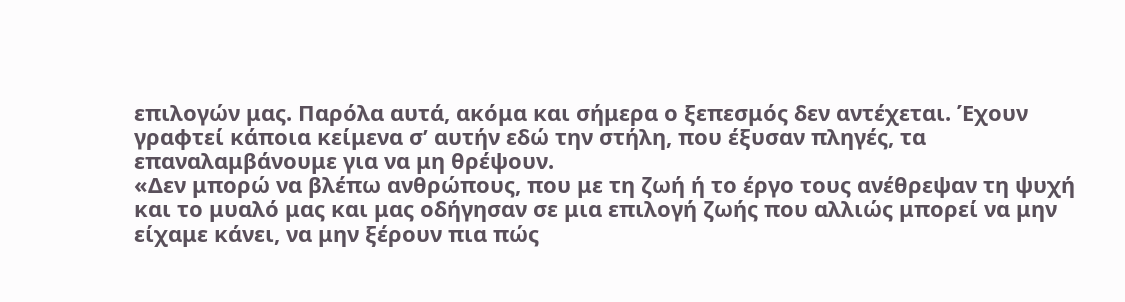επιλογών μας. Παρόλα αυτά, ακόμα και σήμερα ο ξεπεσμός δεν αντέχεται. Έχουν γραφτεί κάποια κείμενα σ’ αυτήν εδώ την στήλη, που έξυσαν πληγές, τα επαναλαμβάνουμε για να μη θρέψουν.
«Δεν μπορώ να βλέπω ανθρώπους, που με τη ζωή ή το έργο τους ανέθρεψαν τη ψυχή και το μυαλό μας και μας οδήγησαν σε μια επιλογή ζωής που αλλιώς μπορεί να μην είχαμε κάνει, να μην ξέρουν πια πώς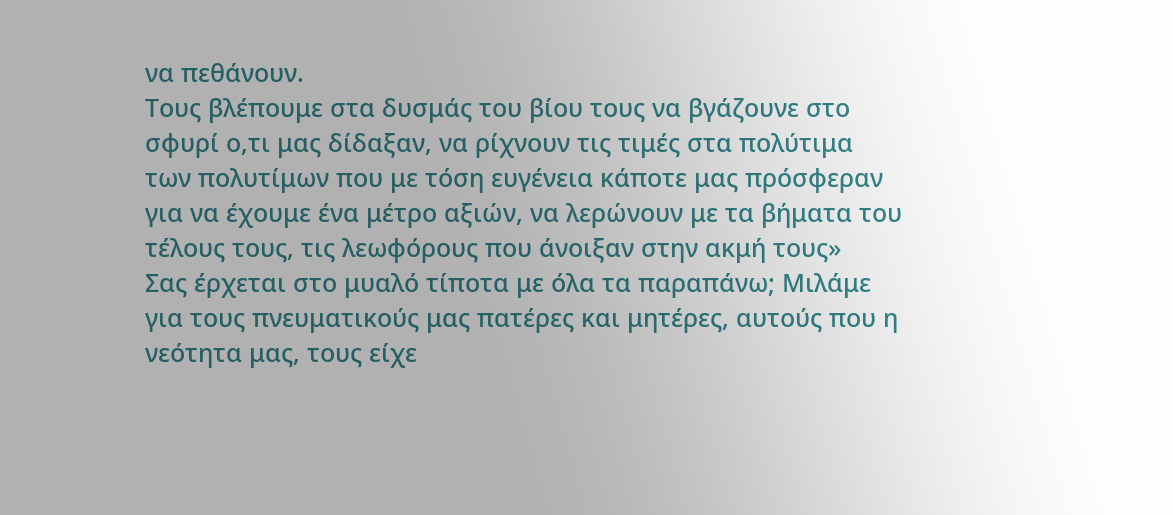να πεθάνουν.
Τους βλέπουμε στα δυσμάς του βίου τους να βγάζουνε στο σφυρί ο,τι μας δίδαξαν, να ρίχνουν τις τιμές στα πολύτιμα των πολυτίμων που με τόση ευγένεια κάποτε μας πρόσφεραν για να έχουμε ένα μέτρο αξιών, να λερώνουν με τα βήματα του τέλους τους, τις λεωφόρους που άνοιξαν στην ακμή τους»
Σας έρχεται στο μυαλό τίποτα με όλα τα παραπάνω; Μιλάμε για τους πνευματικούς μας πατέρες και μητέρες, αυτούς που η νεότητα μας, τους είχε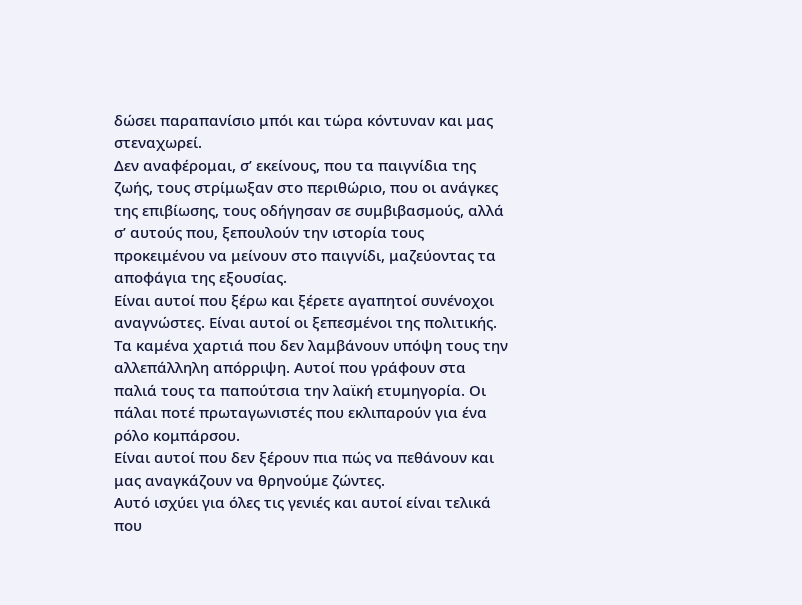δώσει παραπανίσιο μπόι και τώρα κόντυναν και μας στεναχωρεί.
Δεν αναφέρομαι, σ’ εκείνους, που τα παιγνίδια της ζωής, τους στρίμωξαν στο περιθώριο, που οι ανάγκες της επιβίωσης, τους οδήγησαν σε συμβιβασμούς, αλλά σ’ αυτούς που, ξεπουλούν την ιστορία τους προκειμένου να μείνουν στο παιγνίδι, μαζεύοντας τα αποφάγια της εξουσίας.
Είναι αυτοί που ξέρω και ξέρετε αγαπητοί συνένοχοι αναγνώστες. Είναι αυτοί οι ξεπεσμένοι της πολιτικής. Τα καμένα χαρτιά που δεν λαμβάνουν υπόψη τους την αλλεπάλληλη απόρριψη. Αυτοί που γράφουν στα παλιά τους τα παπούτσια την λαϊκή ετυμηγορία. Οι πάλαι ποτέ πρωταγωνιστές που εκλιπαρούν για ένα ρόλο κομπάρσου.
Είναι αυτοί που δεν ξέρουν πια πώς να πεθάνουν και μας αναγκάζουν να θρηνούμε ζώντες.
Αυτό ισχύει για όλες τις γενιές και αυτοί είναι τελικά που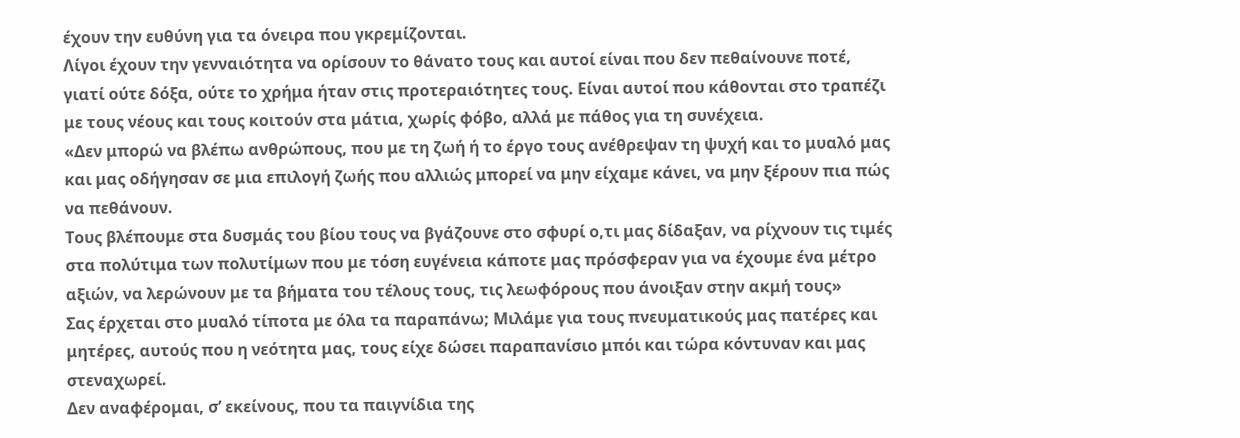έχουν την ευθύνη για τα όνειρα που γκρεμίζονται.
Λίγοι έχουν την γενναιότητα να ορίσουν το θάνατο τους και αυτοί είναι που δεν πεθαίνουνε ποτέ, γιατί ούτε δόξα, ούτε το χρήμα ήταν στις προτεραιότητες τους. Είναι αυτοί που κάθονται στο τραπέζι με τους νέους και τους κοιτούν στα μάτια, χωρίς φόβο, αλλά με πάθος για τη συνέχεια.
«Δεν μπορώ να βλέπω ανθρώπους, που με τη ζωή ή το έργο τους ανέθρεψαν τη ψυχή και το μυαλό μας και μας οδήγησαν σε μια επιλογή ζωής που αλλιώς μπορεί να μην είχαμε κάνει, να μην ξέρουν πια πώς να πεθάνουν.
Τους βλέπουμε στα δυσμάς του βίου τους να βγάζουνε στο σφυρί ο,τι μας δίδαξαν, να ρίχνουν τις τιμές στα πολύτιμα των πολυτίμων που με τόση ευγένεια κάποτε μας πρόσφεραν για να έχουμε ένα μέτρο αξιών, να λερώνουν με τα βήματα του τέλους τους, τις λεωφόρους που άνοιξαν στην ακμή τους»
Σας έρχεται στο μυαλό τίποτα με όλα τα παραπάνω; Μιλάμε για τους πνευματικούς μας πατέρες και μητέρες, αυτούς που η νεότητα μας, τους είχε δώσει παραπανίσιο μπόι και τώρα κόντυναν και μας στεναχωρεί.
Δεν αναφέρομαι, σ’ εκείνους, που τα παιγνίδια της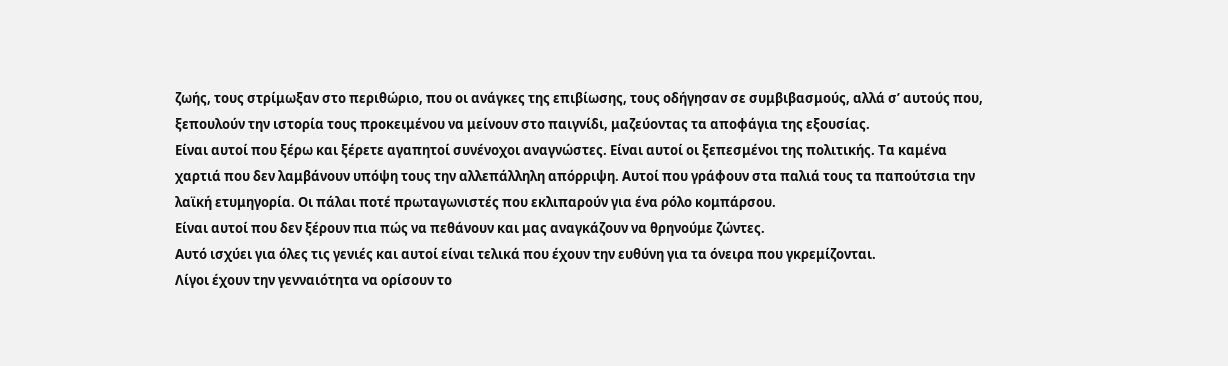ζωής, τους στρίμωξαν στο περιθώριο, που οι ανάγκες της επιβίωσης, τους οδήγησαν σε συμβιβασμούς, αλλά σ’ αυτούς που, ξεπουλούν την ιστορία τους προκειμένου να μείνουν στο παιγνίδι, μαζεύοντας τα αποφάγια της εξουσίας.
Είναι αυτοί που ξέρω και ξέρετε αγαπητοί συνένοχοι αναγνώστες. Είναι αυτοί οι ξεπεσμένοι της πολιτικής. Τα καμένα χαρτιά που δεν λαμβάνουν υπόψη τους την αλλεπάλληλη απόρριψη. Αυτοί που γράφουν στα παλιά τους τα παπούτσια την λαϊκή ετυμηγορία. Οι πάλαι ποτέ πρωταγωνιστές που εκλιπαρούν για ένα ρόλο κομπάρσου.
Είναι αυτοί που δεν ξέρουν πια πώς να πεθάνουν και μας αναγκάζουν να θρηνούμε ζώντες.
Αυτό ισχύει για όλες τις γενιές και αυτοί είναι τελικά που έχουν την ευθύνη για τα όνειρα που γκρεμίζονται.
Λίγοι έχουν την γενναιότητα να ορίσουν το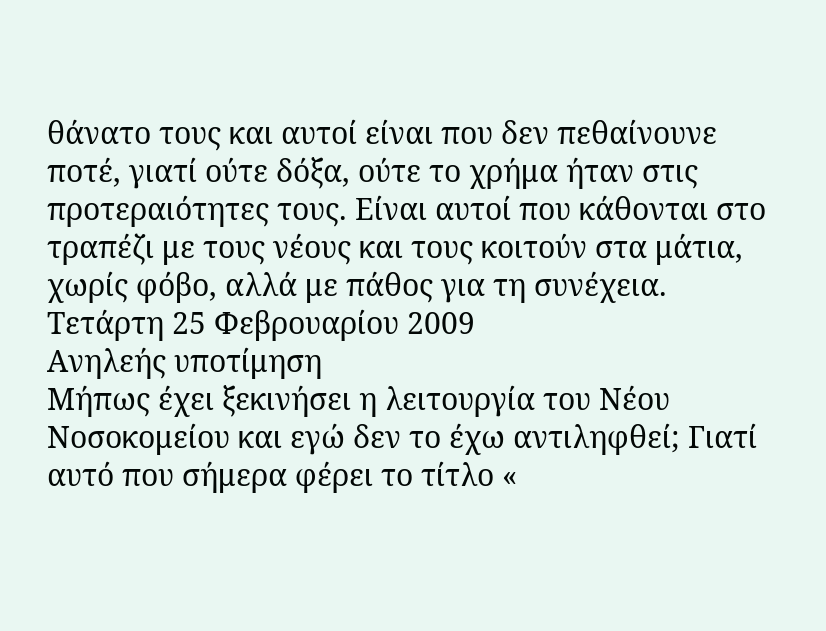θάνατο τους και αυτοί είναι που δεν πεθαίνουνε ποτέ, γιατί ούτε δόξα, ούτε το χρήμα ήταν στις προτεραιότητες τους. Είναι αυτοί που κάθονται στο τραπέζι με τους νέους και τους κοιτούν στα μάτια, χωρίς φόβο, αλλά με πάθος για τη συνέχεια.
Τετάρτη 25 Φεβρουαρίου 2009
Ανηλεής υποτίμηση
Μήπως έχει ξεκινήσει η λειτουργία του Νέου Νοσοκομείου και εγώ δεν το έχω αντιληφθεί; Γιατί αυτό που σήμερα φέρει το τίτλο «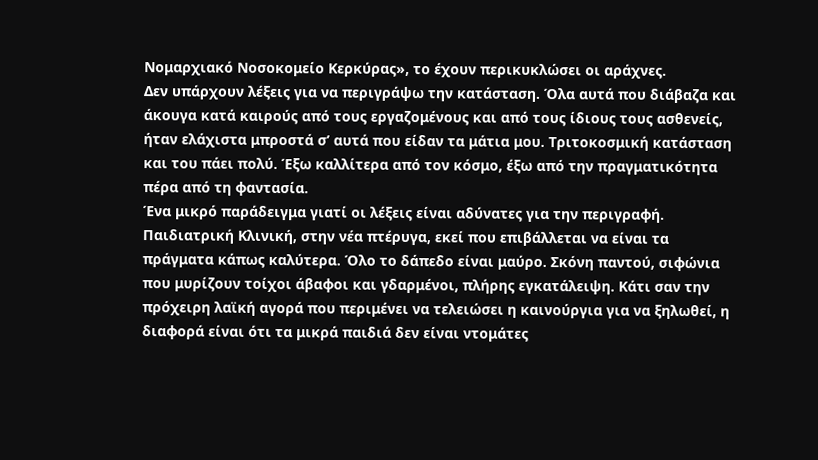Νομαρχιακό Νοσοκομείο Κερκύρας», το έχουν περικυκλώσει οι αράχνες.
Δεν υπάρχουν λέξεις για να περιγράψω την κατάσταση. Όλα αυτά που διάβαζα και άκουγα κατά καιρούς από τους εργαζομένους και από τους ίδιους τους ασθενείς, ήταν ελάχιστα μπροστά σ’ αυτά που είδαν τα μάτια μου. Τριτοκοσμική κατάσταση και του πάει πολύ. Έξω καλλίτερα από τον κόσμο, έξω από την πραγματικότητα πέρα από τη φαντασία.
Ένα μικρό παράδειγμα γιατί οι λέξεις είναι αδύνατες για την περιγραφή.
Παιδιατρική Κλινική, στην νέα πτέρυγα, εκεί που επιβάλλεται να είναι τα πράγματα κάπως καλύτερα. Όλο το δάπεδο είναι μαύρο. Σκόνη παντού, σιφώνια που μυρίζουν τοίχοι άβαφοι και γδαρμένοι, πλήρης εγκατάλειψη. Κάτι σαν την πρόχειρη λαϊκή αγορά που περιμένει να τελειώσει η καινούργια για να ξηλωθεί, η διαφορά είναι ότι τα μικρά παιδιά δεν είναι ντομάτες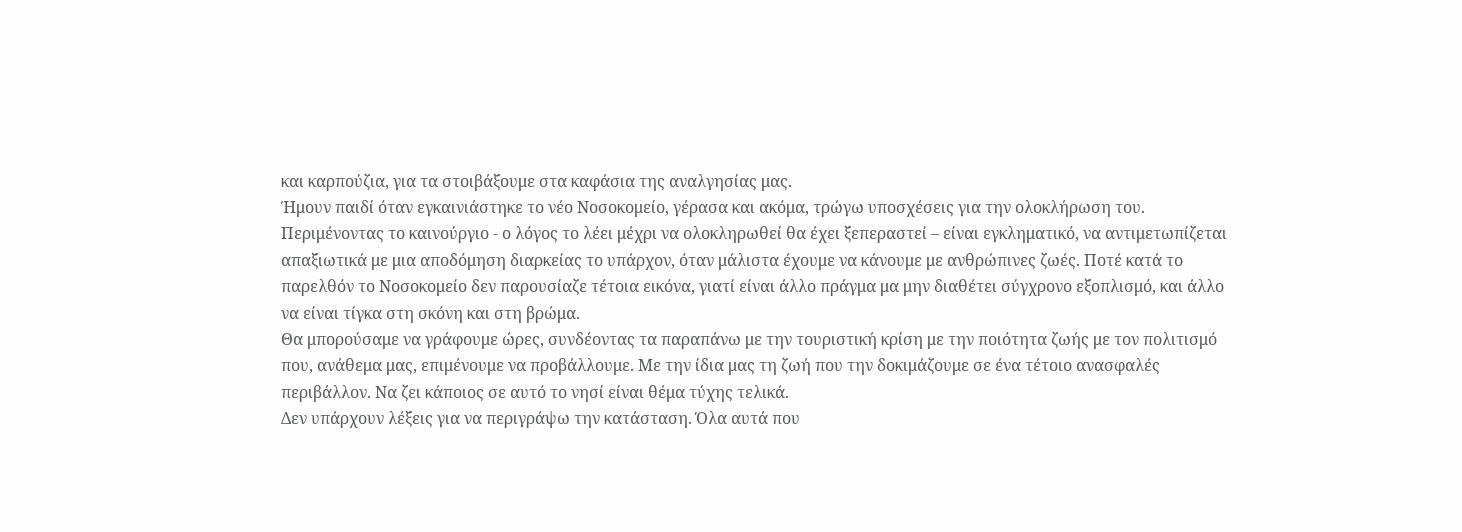και καρπούζια, για τα στοιβάξουμε στα καφάσια της αναλγησίας μας.
Ήμουν παιδί όταν εγκαινιάστηκε το νέο Νοσοκομείο, γέρασα και ακόμα, τρώγω υποσχέσεις για την ολοκλήρωση του. Περιμένοντας το καινούργιο - ο λόγος το λέει μέχρι να ολoκληρωθεί θα έχει ξεπεραστεί – είναι εγκληματικό, να αντιμετωπίζεται απαξιωτικά με μια αποδόμηση διαρκείας το υπάρχον, όταν μάλιστα έχουμε να κάνουμε με ανθρώπινες ζωές. Ποτέ κατά το παρελθόν το Νοσοκομείο δεν παρουσίαζε τέτοια εικόνα, γιατί είναι άλλο πράγμα μα μην διαθέτει σύγχρονο εξοπλισμό, και άλλο να είναι τίγκα στη σκόνη και στη βρώμα.
Θα μπορούσαμε να γράφουμε ώρες, συνδέοντας τα παραπάνω με την τουριστική κρίση με την ποιότητα ζωής με τον πολιτισμό που, ανάθεμα μας, επιμένουμε να προβάλλουμε. Με την ίδια μας τη ζωή που την δοκιμάζουμε σε ένα τέτοιο ανασφαλές περιβάλλον. Να ζει κάποιος σε αυτό το νησί είναι θέμα τύχης τελικά.
Δεν υπάρχουν λέξεις για να περιγράψω την κατάσταση. Όλα αυτά που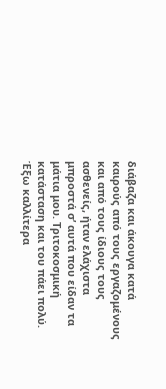διάβαζα και άκουγα κατά καιρούς από τους εργαζομένους και από τους ίδιους τους ασθενείς, ήταν ελάχιστα μπροστά σ’ αυτά που είδαν τα μάτια μου. Τριτοκοσμική κατάσταση και του πάει πολύ. Έξω καλλίτερα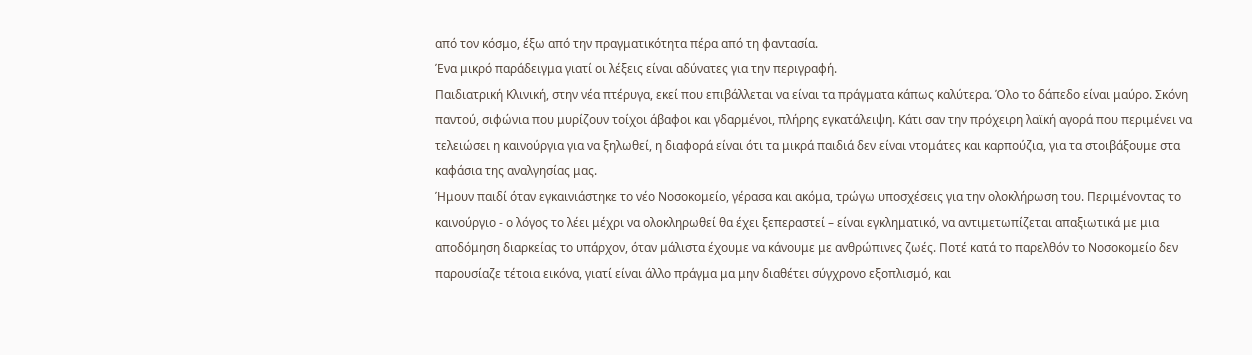από τον κόσμο, έξω από την πραγματικότητα πέρα από τη φαντασία.
Ένα μικρό παράδειγμα γιατί οι λέξεις είναι αδύνατες για την περιγραφή.
Παιδιατρική Κλινική, στην νέα πτέρυγα, εκεί που επιβάλλεται να είναι τα πράγματα κάπως καλύτερα. Όλο το δάπεδο είναι μαύρο. Σκόνη παντού, σιφώνια που μυρίζουν τοίχοι άβαφοι και γδαρμένοι, πλήρης εγκατάλειψη. Κάτι σαν την πρόχειρη λαϊκή αγορά που περιμένει να τελειώσει η καινούργια για να ξηλωθεί, η διαφορά είναι ότι τα μικρά παιδιά δεν είναι ντομάτες και καρπούζια, για τα στοιβάξουμε στα καφάσια της αναλγησίας μας.
Ήμουν παιδί όταν εγκαινιάστηκε το νέο Νοσοκομείο, γέρασα και ακόμα, τρώγω υποσχέσεις για την ολοκλήρωση του. Περιμένοντας το καινούργιο - ο λόγος το λέει μέχρι να ολoκληρωθεί θα έχει ξεπεραστεί – είναι εγκληματικό, να αντιμετωπίζεται απαξιωτικά με μια αποδόμηση διαρκείας το υπάρχον, όταν μάλιστα έχουμε να κάνουμε με ανθρώπινες ζωές. Ποτέ κατά το παρελθόν το Νοσοκομείο δεν παρουσίαζε τέτοια εικόνα, γιατί είναι άλλο πράγμα μα μην διαθέτει σύγχρονο εξοπλισμό, και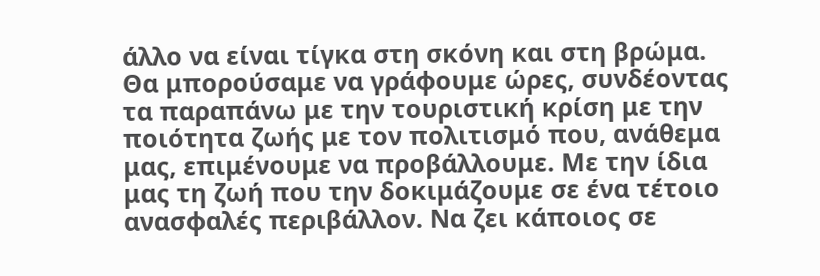άλλο να είναι τίγκα στη σκόνη και στη βρώμα.
Θα μπορούσαμε να γράφουμε ώρες, συνδέοντας τα παραπάνω με την τουριστική κρίση με την ποιότητα ζωής με τον πολιτισμό που, ανάθεμα μας, επιμένουμε να προβάλλουμε. Με την ίδια μας τη ζωή που την δοκιμάζουμε σε ένα τέτοιο ανασφαλές περιβάλλον. Να ζει κάποιος σε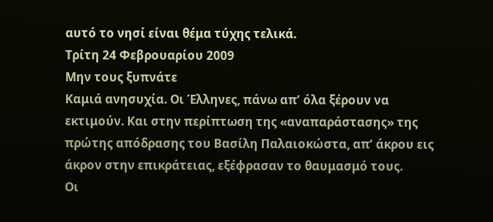αυτό το νησί είναι θέμα τύχης τελικά.
Τρίτη 24 Φεβρουαρίου 2009
Μην τους ξυπνάτε
Καμιά ανησυχία. Οι Έλληνες, πάνω απ’ όλα ξέρουν να εκτιμούν. Και στην περίπτωση της «αναπαράστασης» της πρώτης απόδρασης του Βασίλη Παλαιοκώστα, απ’ άκρου εις άκρον στην επικράτειας, εξέφρασαν το θαυμασμό τους.
Οι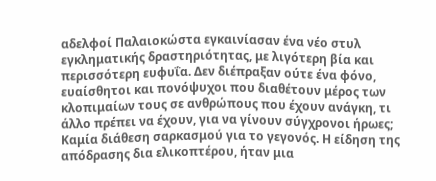αδελφοί Παλαιοκώστα εγκαινίασαν ένα νέο στυλ εγκληματικής δραστηριότητας, με λιγότερη βία και περισσότερη ευφυΐα. Δεν διέπραξαν ούτε ένα φόνο, ευαίσθητοι και πονόψυχοι που διαθέτουν μέρος των κλοπιμαίων τους σε ανθρώπους που έχουν ανάγκη, τι άλλο πρέπει να έχουν, για να γίνουν σύγχρονοι ήρωες;
Καμία διάθεση σαρκασμού για το γεγονός. Η είδηση της απόδρασης δια ελικοπτέρου, ήταν μια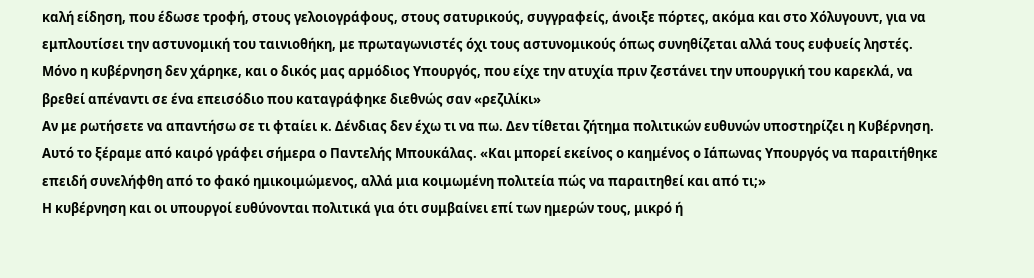καλή είδηση, που έδωσε τροφή, στους γελοιογράφους, στους σατυρικούς, συγγραφείς, άνοιξε πόρτες, ακόμα και στο Χόλυγουντ, για να εμπλουτίσει την αστυνομική του ταινιοθήκη, με πρωταγωνιστές όχι τους αστυνομικούς όπως συνηθίζεται αλλά τους ευφυείς ληστές.
Μόνο η κυβέρνηση δεν χάρηκε, και ο δικός μας αρμόδιος Υπουργός, που είχε την ατυχία πριν ζεστάνει την υπουργική του καρεκλά, να βρεθεί απέναντι σε ένα επεισόδιο που καταγράφηκε διεθνώς σαν «ρεζιλίκι»
Αν με ρωτήσετε να απαντήσω σε τι φταίει κ. Δένδιας δεν έχω τι να πω. Δεν τίθεται ζήτημα πολιτικών ευθυνών υποστηρίζει η Κυβέρνηση. Αυτό το ξέραμε από καιρό γράφει σήμερα ο Παντελής Μπουκάλας. «Και μπορεί εκείνος ο καημένος ο Ιάπωνας Υπουργός να παραιτήθηκε επειδή συνελήφθη από το φακό ημικοιμώμενος, αλλά μια κοιμωμένη πολιτεία πώς να παραιτηθεί και από τι;»
Η κυβέρνηση και οι υπουργοί ευθύνονται πολιτικά για ότι συμβαίνει επί των ημερών τους, μικρό ή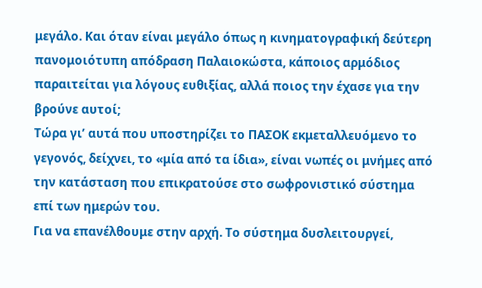μεγάλο. Και όταν είναι μεγάλο όπως η κινηματογραφική δεύτερη πανομοιότυπη απόδραση Παλαιοκώστα, κάποιος αρμόδιος παραιτείται για λόγους ευθιξίας, αλλά ποιος την έχασε για την βρούνε αυτοί;
Τώρα γι’ αυτά που υποστηρίζει το ΠΑΣΟΚ εκμεταλλευόμενο το γεγονός, δείχνει, το «μία από τα ίδια», είναι νωπές οι μνήμες από την κατάσταση που επικρατούσε στο σωφρονιστικό σύστημα επί των ημερών του.
Για να επανέλθουμε στην αρχή. Το σύστημα δυσλειτουργεί,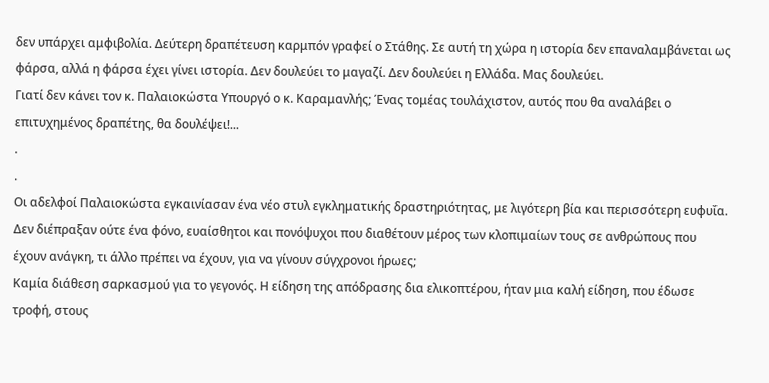δεν υπάρχει αμφιβολία. Δεύτερη δραπέτευση καρμπόν γραφεί ο Στάθης. Σε αυτή τη χώρα η ιστορία δεν επαναλαμβάνεται ως φάρσα, αλλά η φάρσα έχει γίνει ιστορία. Δεν δουλεύει το μαγαζί. Δεν δουλεύει η Ελλάδα. Μας δουλεύει.
Γιατί δεν κάνει τον κ. Παλαιοκώστα Υπουργό ο κ. Καραμανλής; Ένας τομέας τουλάχιστον, αυτός που θα αναλάβει ο επιτυχημένος δραπέτης, θα δουλέψει!...
.
.
Οι αδελφοί Παλαιοκώστα εγκαινίασαν ένα νέο στυλ εγκληματικής δραστηριότητας, με λιγότερη βία και περισσότερη ευφυΐα. Δεν διέπραξαν ούτε ένα φόνο, ευαίσθητοι και πονόψυχοι που διαθέτουν μέρος των κλοπιμαίων τους σε ανθρώπους που έχουν ανάγκη, τι άλλο πρέπει να έχουν, για να γίνουν σύγχρονοι ήρωες;
Καμία διάθεση σαρκασμού για το γεγονός. Η είδηση της απόδρασης δια ελικοπτέρου, ήταν μια καλή είδηση, που έδωσε τροφή, στους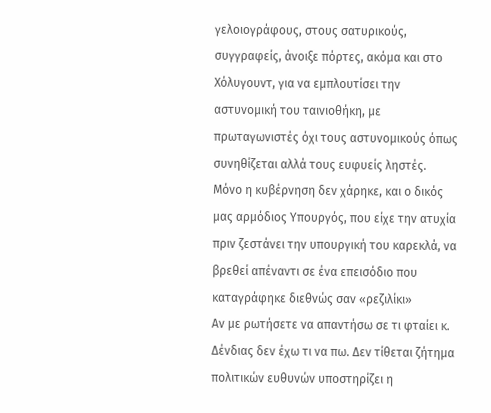γελοιογράφους, στους σατυρικούς, συγγραφείς, άνοιξε πόρτες, ακόμα και στο Χόλυγουντ, για να εμπλουτίσει την αστυνομική του ταινιοθήκη, με πρωταγωνιστές όχι τους αστυνομικούς όπως συνηθίζεται αλλά τους ευφυείς ληστές.
Μόνο η κυβέρνηση δεν χάρηκε, και ο δικός μας αρμόδιος Υπουργός, που είχε την ατυχία πριν ζεστάνει την υπουργική του καρεκλά, να βρεθεί απέναντι σε ένα επεισόδιο που καταγράφηκε διεθνώς σαν «ρεζιλίκι»
Αν με ρωτήσετε να απαντήσω σε τι φταίει κ. Δένδιας δεν έχω τι να πω. Δεν τίθεται ζήτημα πολιτικών ευθυνών υποστηρίζει η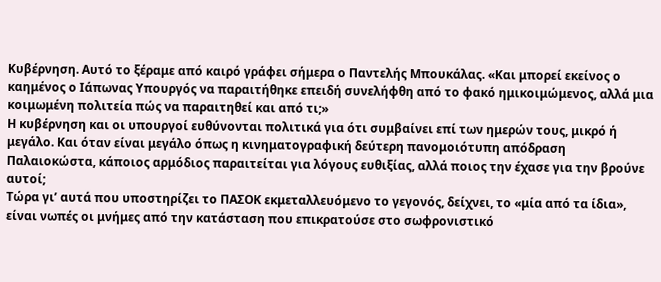Κυβέρνηση. Αυτό το ξέραμε από καιρό γράφει σήμερα ο Παντελής Μπουκάλας. «Και μπορεί εκείνος ο καημένος ο Ιάπωνας Υπουργός να παραιτήθηκε επειδή συνελήφθη από το φακό ημικοιμώμενος, αλλά μια κοιμωμένη πολιτεία πώς να παραιτηθεί και από τι;»
Η κυβέρνηση και οι υπουργοί ευθύνονται πολιτικά για ότι συμβαίνει επί των ημερών τους, μικρό ή μεγάλο. Και όταν είναι μεγάλο όπως η κινηματογραφική δεύτερη πανομοιότυπη απόδραση Παλαιοκώστα, κάποιος αρμόδιος παραιτείται για λόγους ευθιξίας, αλλά ποιος την έχασε για την βρούνε αυτοί;
Τώρα γι’ αυτά που υποστηρίζει το ΠΑΣΟΚ εκμεταλλευόμενο το γεγονός, δείχνει, το «μία από τα ίδια», είναι νωπές οι μνήμες από την κατάσταση που επικρατούσε στο σωφρονιστικό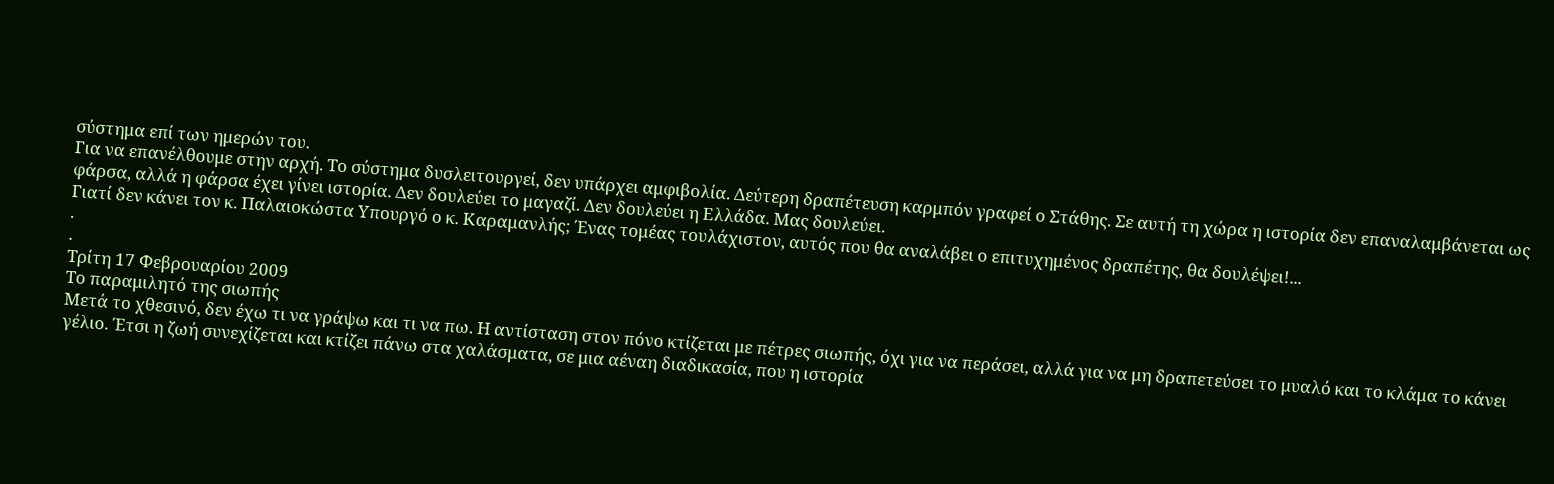σύστημα επί των ημερών του.
Για να επανέλθουμε στην αρχή. Το σύστημα δυσλειτουργεί, δεν υπάρχει αμφιβολία. Δεύτερη δραπέτευση καρμπόν γραφεί ο Στάθης. Σε αυτή τη χώρα η ιστορία δεν επαναλαμβάνεται ως φάρσα, αλλά η φάρσα έχει γίνει ιστορία. Δεν δουλεύει το μαγαζί. Δεν δουλεύει η Ελλάδα. Μας δουλεύει.
Γιατί δεν κάνει τον κ. Παλαιοκώστα Υπουργό ο κ. Καραμανλής; Ένας τομέας τουλάχιστον, αυτός που θα αναλάβει ο επιτυχημένος δραπέτης, θα δουλέψει!...
.
.
Τρίτη 17 Φεβρουαρίου 2009
Το παραμιλητό της σιωπής
Μετά το χθεσινό, δεν έχω τι να γράψω και τι να πω. Η αντίσταση στον πόνο κτίζεται με πέτρες σιωπής, όχι για να περάσει, αλλά για να μη δραπετεύσει το μυαλό και το κλάμα το κάνει γέλιο. Έτσι η ζωή συνεχίζεται και κτίζει πάνω στα χαλάσματα, σε μια αέναη διαδικασία, που η ιστορία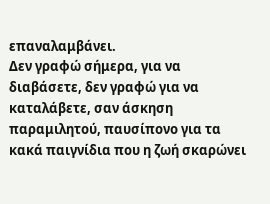επαναλαμβάνει.
Δεν γραφώ σήμερα, για να διαβάσετε, δεν γραφώ για να καταλάβετε, σαν άσκηση παραμιλητού, παυσίπονο για τα κακά παιγνίδια που η ζωή σκαρώνει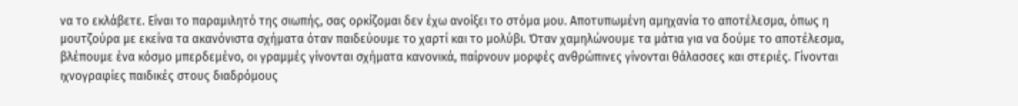να το εκλάβετε. Είναι το παραμιλητό της σιωπής, σας ορκίζομαι δεν έχω ανοίξει το στόμα μου. Αποτυπωμένη αμηχανία το αποτέλεσμα, όπως η μουτζούρα με εκείνα τα ακανόνιστα σχήματα όταν παιδεύουμε το χαρτί και το μολύβι. Όταν χαμηλώνουμε τα μάτια για να δούμε το αποτέλεσμα, βλέπουμε ένα κόσμο μπερδεμένο, οι γραμμές γίνονται σχήματα κανονικά, παίρνουν μορφές ανθρώπινες γίνονται θάλασσες και στεριές. Γίνονται ιχνογραφίες παιδικές στους διαδρόμους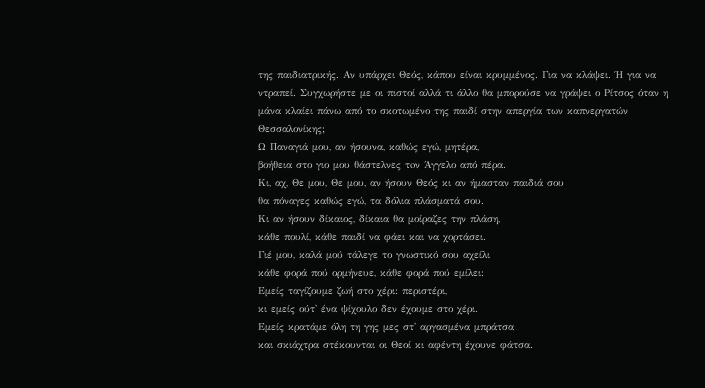της παιδιατρικής. Αν υπάρχει Θεός, κάπου είναι κρυμμένος. Για να κλάψει. Ή για να ντραπεί. Συγχωρήστε με οι πιστοί αλλά τι άλλο θα μπορούσε να γράψει ο Ρίτσος όταν η μάνα κλαίει πάνω από το σκοτωμένο της παιδί στην απεργία των καπνεργατών Θεσσαλονίκης;
Ω Παναγιά μου, αν ήσουνα, καθώς εγώ, μητέρα,
βοήθεια στο γιο μου θάστελνες τoν Άγγελο από πέρα.
Κι, αχ, Θε μου, Θε μου, αν ήσουν Θεός κι αν ήμασταν παιδιά σου
θα πόναγες καθώς εγώ, τα δόλια πλάσματά σου.
Κι αν ήσουν δίκαιος, δίκαια θα μοίραζες την πλάση,
κάθε πουλί, κάθε παιδί να φάει και να χορτάσει.
Γιέ μου, καλά μού τάλεγε το γνωστικό σου αχείλι
κάθε φορά πού ορμήνευε, κάθε φορά πού εμίλει:
Εμείς ταγίζουμε ζωή στο χέρι: περιστέρι,
κι εμείς ούτ' ένα ψίχουλο δεν έχουμε στο χέρι.
Εμείς κρατάμε όλη τη γης μες στ' αργασμένα μπράτσα
και σκιάχτρα στέκουνται οι Θεοί κι αφέντη έχουνε φάτσα.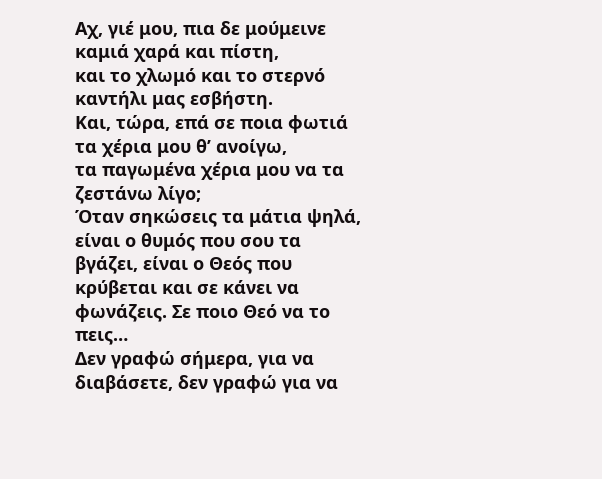Αχ, γιέ μου, πια δε μούμεινε καμιά χαρά και πίστη,
και το χλωμό και το στερνό καντήλι μας εσβήστη.
Και, τώρα, επά σε ποια φωτιά τα χέρια μου θ’ ανοίγω,
τα παγωμένα χέρια μου να τα ζεστάνω λίγο;
Όταν σηκώσεις τα μάτια ψηλά, είναι ο θυμός που σου τα βγάζει, είναι ο Θεός που κρύβεται και σε κάνει να φωνάζεις. Σε ποιο Θεό να το πεις…
Δεν γραφώ σήμερα, για να διαβάσετε, δεν γραφώ για να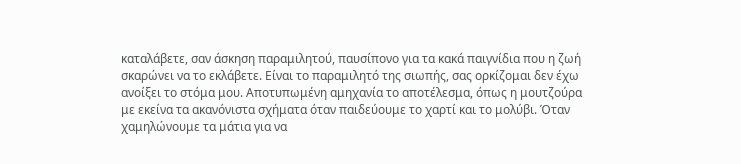καταλάβετε, σαν άσκηση παραμιλητού, παυσίπονο για τα κακά παιγνίδια που η ζωή σκαρώνει να το εκλάβετε. Είναι το παραμιλητό της σιωπής, σας ορκίζομαι δεν έχω ανοίξει το στόμα μου. Αποτυπωμένη αμηχανία το αποτέλεσμα, όπως η μουτζούρα με εκείνα τα ακανόνιστα σχήματα όταν παιδεύουμε το χαρτί και το μολύβι. Όταν χαμηλώνουμε τα μάτια για να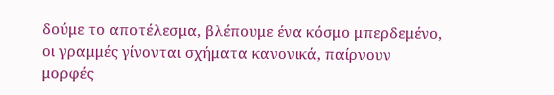δούμε το αποτέλεσμα, βλέπουμε ένα κόσμο μπερδεμένο, οι γραμμές γίνονται σχήματα κανονικά, παίρνουν μορφές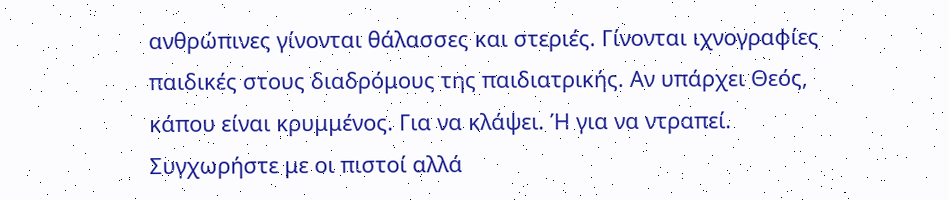ανθρώπινες γίνονται θάλασσες και στεριές. Γίνονται ιχνογραφίες παιδικές στους διαδρόμους της παιδιατρικής. Αν υπάρχει Θεός, κάπου είναι κρυμμένος. Για να κλάψει. Ή για να ντραπεί. Συγχωρήστε με οι πιστοί αλλά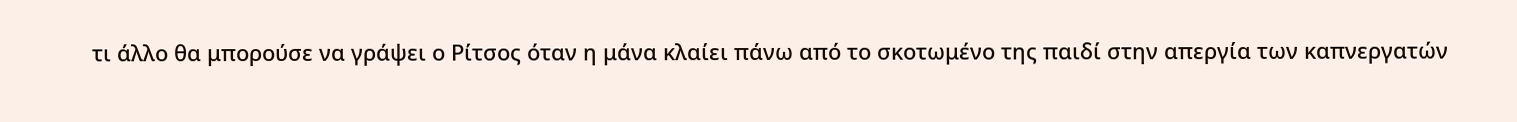τι άλλο θα μπορούσε να γράψει ο Ρίτσος όταν η μάνα κλαίει πάνω από το σκοτωμένο της παιδί στην απεργία των καπνεργατών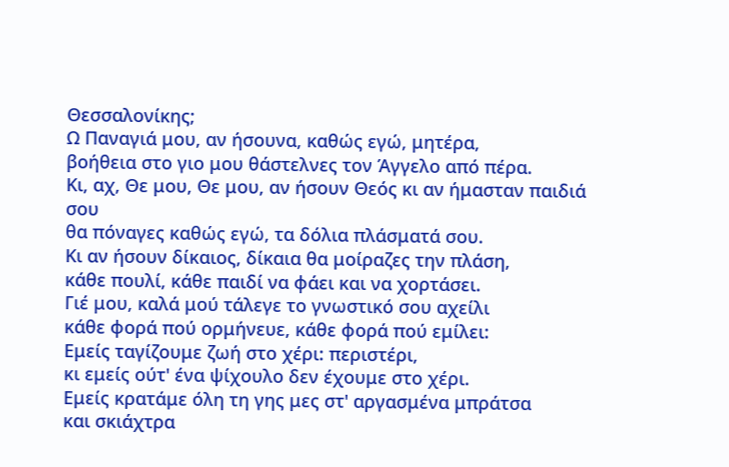Θεσσαλονίκης;
Ω Παναγιά μου, αν ήσουνα, καθώς εγώ, μητέρα,
βοήθεια στο γιο μου θάστελνες τoν Άγγελο από πέρα.
Κι, αχ, Θε μου, Θε μου, αν ήσουν Θεός κι αν ήμασταν παιδιά σου
θα πόναγες καθώς εγώ, τα δόλια πλάσματά σου.
Κι αν ήσουν δίκαιος, δίκαια θα μοίραζες την πλάση,
κάθε πουλί, κάθε παιδί να φάει και να χορτάσει.
Γιέ μου, καλά μού τάλεγε το γνωστικό σου αχείλι
κάθε φορά πού ορμήνευε, κάθε φορά πού εμίλει:
Εμείς ταγίζουμε ζωή στο χέρι: περιστέρι,
κι εμείς ούτ' ένα ψίχουλο δεν έχουμε στο χέρι.
Εμείς κρατάμε όλη τη γης μες στ' αργασμένα μπράτσα
και σκιάχτρα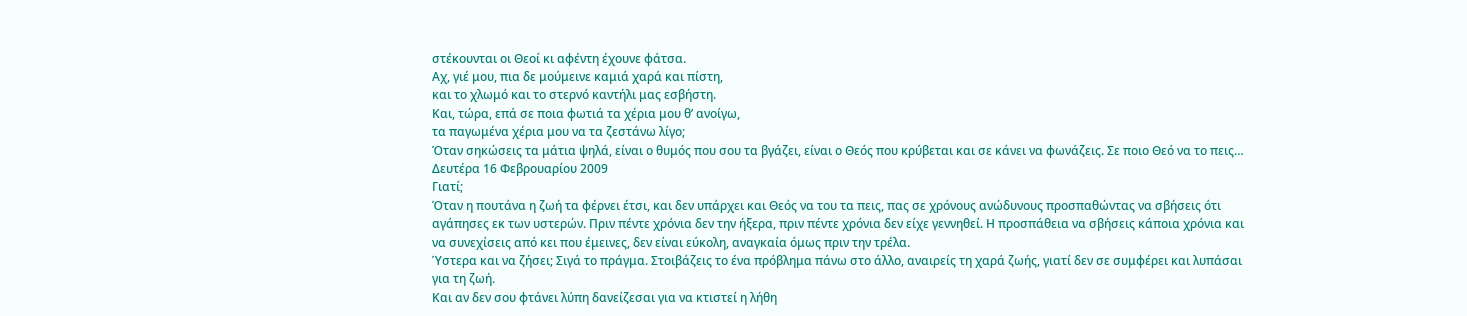στέκουνται οι Θεοί κι αφέντη έχουνε φάτσα.
Αχ, γιέ μου, πια δε μούμεινε καμιά χαρά και πίστη,
και το χλωμό και το στερνό καντήλι μας εσβήστη.
Και, τώρα, επά σε ποια φωτιά τα χέρια μου θ’ ανοίγω,
τα παγωμένα χέρια μου να τα ζεστάνω λίγο;
Όταν σηκώσεις τα μάτια ψηλά, είναι ο θυμός που σου τα βγάζει, είναι ο Θεός που κρύβεται και σε κάνει να φωνάζεις. Σε ποιο Θεό να το πεις…
Δευτέρα 16 Φεβρουαρίου 2009
Γιατί;
Όταν η πουτάνα η ζωή τα φέρνει έτσι, και δεν υπάρχει και Θεός να του τα πεις, πας σε χρόνους ανώδυνους προσπαθώντας να σβήσεις ότι αγάπησες εκ των υστερών. Πριν πέντε χρόνια δεν την ήξερα, πριν πέντε χρόνια δεν είχε γεννηθεί. Η προσπάθεια να σβήσεις κάποια χρόνια και να συνεχίσεις από κει που έμεινες, δεν είναι εύκολη, αναγκαία όμως πριν την τρέλα.
Ύστερα και να ζήσει; Σιγά το πράγμα. Στοιβάζεις το ένα πρόβλημα πάνω στο άλλο, αναιρείς τη χαρά ζωής, γιατί δεν σε συμφέρει και λυπάσαι για τη ζωή.
Και αν δεν σου φτάνει λύπη δανείζεσαι για να κτιστεί η λήθη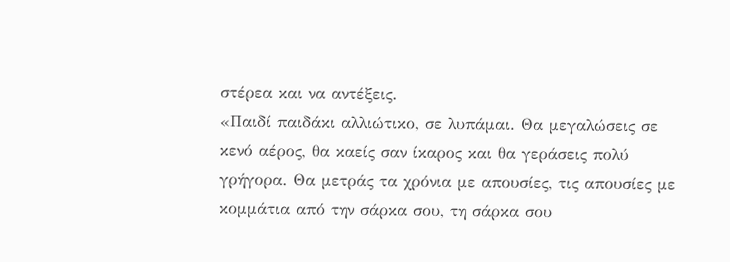στέρεα και να αντέξεις.
«Παιδί παιδάκι αλλιώτικο, σε λυπάμαι. Θα μεγαλώσεις σε κενό αέρος, θα καείς σαν ίκαρος και θα γεράσεις πολύ γρήγορα. Θα μετράς τα χρόνια με απουσίες, τις απουσίες με κομμάτια από την σάρκα σου, τη σάρκα σου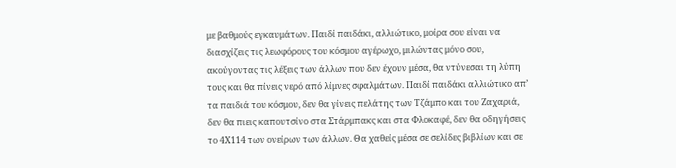με βαθμούς εγκαυμάτων. Παιδί παιδάκι, αλλιώτικο, μοίρα σου είναι να διασχίζεις τις λεωφόρους του κόσμου αγέρωχο, μιλώντας μόνο σου, ακούγοντας τις λέξεις των άλλων που δεν έχουν μέσα, θα ντύνεσαι τη λύπη τους και θα πίνεις νερό από λίμνες σφαλμάτων. Παιδί παιδάκι αλλιώτικο απ’ τα παιδιά του κόσμου, δεν θα γίνεις πελάτης των Τζάμπο και του Ζαχαριά, δεν θα πιεις καπουτσίνο στα Στάρμπακς και στα Φλοκαφέ, δεν θα οδηγήσεις το 4Χ114 των ονείρων των άλλων. Θα χαθείς μέσα σε σελίδες βιβλίων και σε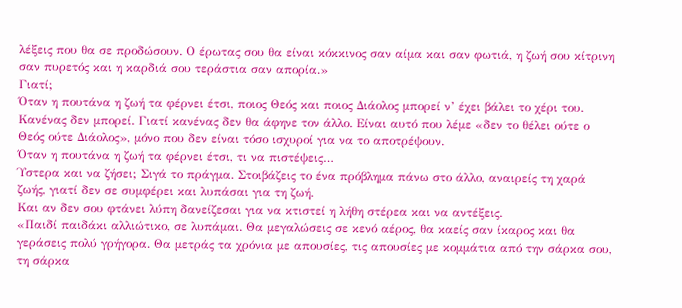λέξεις που θα σε προδώσουν. Ο έρωτας σου θα είναι κόκκινος σαν αίμα και σαν φωτιά, η ζωή σου κίτρινη σαν πυρετός και η καρδιά σου τεράστια σαν απορία.»
Γιατί;
Όταν η πουτάνα η ζωή τα φέρνει έτσι, ποιος Θεός και ποιος Διάολος μπορεί ν’ έχει βάλει το χέρι του. Κανένας δεν μπορεί. Γιατί κανένας δεν θα άφηνε τον άλλο. Είναι αυτό που λέμε «δεν το θέλει ούτε ο Θεός ούτε Διάολος», μόνο που δεν είναι τόσο ισχυροί για να το αποτρέψουν.
Όταν η πουτάνα η ζωή τα φέρνει έτσι, τι να πιστέψεις…
Ύστερα και να ζήσει; Σιγά το πράγμα. Στοιβάζεις το ένα πρόβλημα πάνω στο άλλο, αναιρείς τη χαρά ζωής, γιατί δεν σε συμφέρει και λυπάσαι για τη ζωή.
Και αν δεν σου φτάνει λύπη δανείζεσαι για να κτιστεί η λήθη στέρεα και να αντέξεις.
«Παιδί παιδάκι αλλιώτικο, σε λυπάμαι. Θα μεγαλώσεις σε κενό αέρος, θα καείς σαν ίκαρος και θα γεράσεις πολύ γρήγορα. Θα μετράς τα χρόνια με απουσίες, τις απουσίες με κομμάτια από την σάρκα σου, τη σάρκα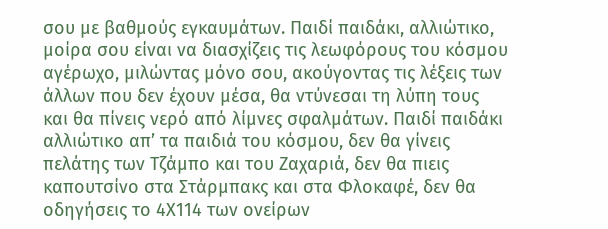σου με βαθμούς εγκαυμάτων. Παιδί παιδάκι, αλλιώτικο, μοίρα σου είναι να διασχίζεις τις λεωφόρους του κόσμου αγέρωχο, μιλώντας μόνο σου, ακούγοντας τις λέξεις των άλλων που δεν έχουν μέσα, θα ντύνεσαι τη λύπη τους και θα πίνεις νερό από λίμνες σφαλμάτων. Παιδί παιδάκι αλλιώτικο απ’ τα παιδιά του κόσμου, δεν θα γίνεις πελάτης των Τζάμπο και του Ζαχαριά, δεν θα πιεις καπουτσίνο στα Στάρμπακς και στα Φλοκαφέ, δεν θα οδηγήσεις το 4Χ114 των ονείρων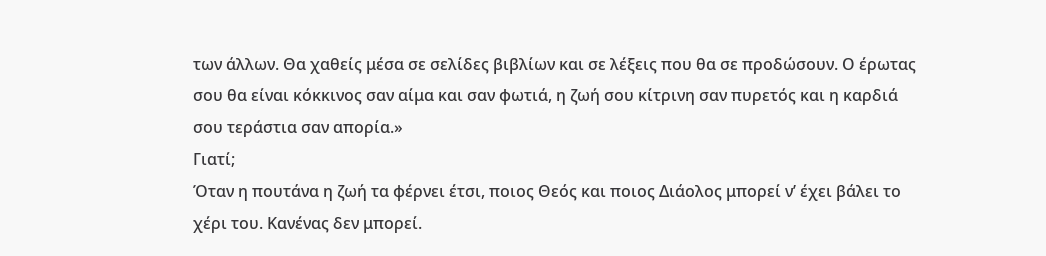των άλλων. Θα χαθείς μέσα σε σελίδες βιβλίων και σε λέξεις που θα σε προδώσουν. Ο έρωτας σου θα είναι κόκκινος σαν αίμα και σαν φωτιά, η ζωή σου κίτρινη σαν πυρετός και η καρδιά σου τεράστια σαν απορία.»
Γιατί;
Όταν η πουτάνα η ζωή τα φέρνει έτσι, ποιος Θεός και ποιος Διάολος μπορεί ν’ έχει βάλει το χέρι του. Κανένας δεν μπορεί.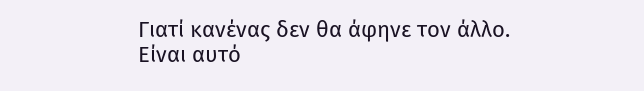Γιατί κανένας δεν θα άφηνε τον άλλο. Είναι αυτό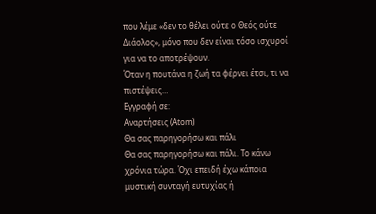που λέμε «δεν το θέλει ούτε ο Θεός ούτε Διάολος», μόνο που δεν είναι τόσο ισχυροί για να το αποτρέψουν.
Όταν η πουτάνα η ζωή τα φέρνει έτσι, τι να πιστέψεις…
Εγγραφή σε:
Αναρτήσεις (Atom)
Θα σας παρηγορήσω και πάλι
Θα σας παρηγορήσω και πάλι. Το κάνω χρόνια τώρα. Όχι επειδή έχω κάποια μυστική συνταγή ευτυχίας ή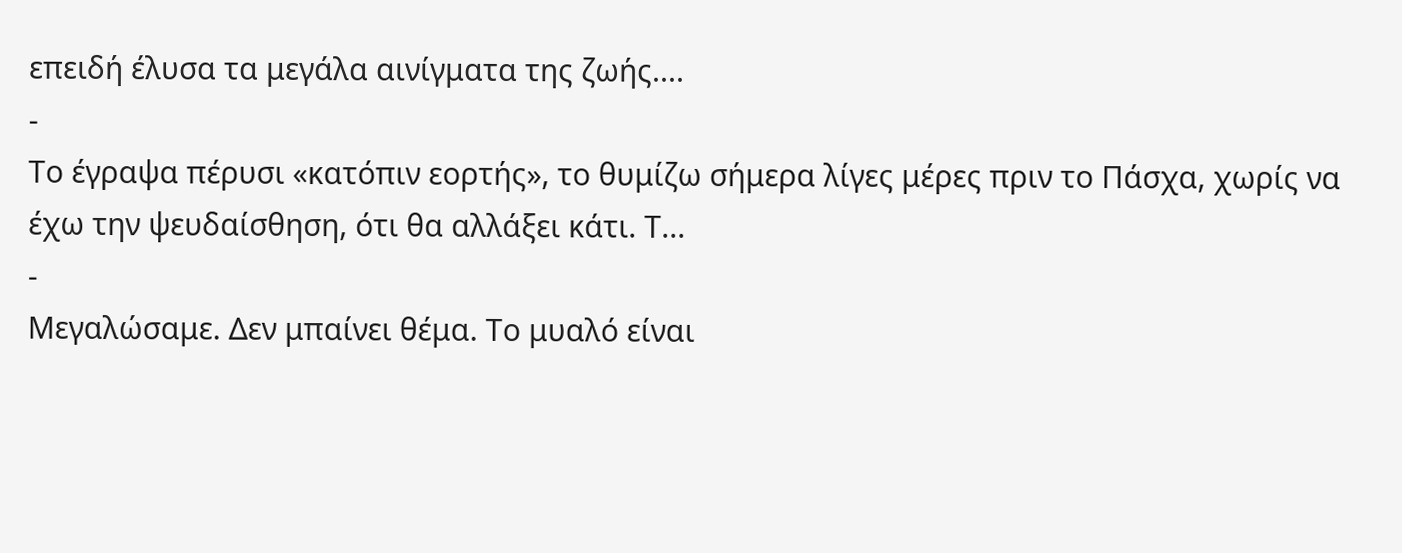επειδή έλυσα τα μεγάλα αινίγματα της ζωής....
-
Το έγραψα πέρυσι «κατόπιν εορτής», το θυμίζω σήμερα λίγες μέρες πριν το Πάσχα, χωρίς να έχω την ψευδαίσθηση, ότι θα αλλάξει κάτι. Τ...
-
Μεγαλώσαμε. Δεν μπαίνει θέμα. Το μυαλό είναι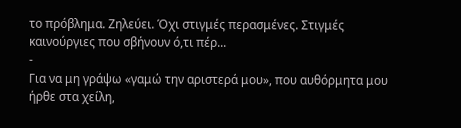το πρόβλημα. Ζηλεύει. Όχι στιγμές περασμένες. Στιγμές καινούργιες που σβήνουν ό,τι πέρ...
-
Για να μη γράψω «γαμώ την αριστερά μου», που αυθόρμητα μου ήρθε στα χείλη,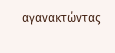αγανακτώντας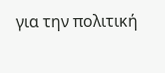για την πολιτική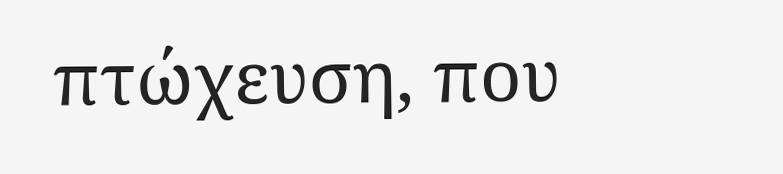πτώχευση, που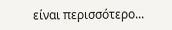είναι περισσότερο...